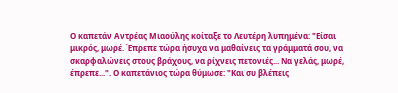Ο καπετάν Αντρέας Μιαούλης κοίταξε το Λευτέρη λυπημένα: "Είσαι μικρός, μωρέ. Έπρεπε τώρα ήσυχα να μαθαίνεις τα γράμματά σου, να σκαρφαλώνεις στους βράχους, να ρίχνεις πετονιές... Να γελάς, μωρέ, έπρεπε...". Ο καπετάνιος τώρα θύμωσε: "Και συ βλέπεις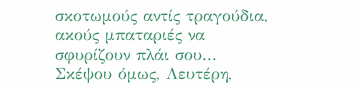σκοτωμούς αντίς τραγούδια, ακούς μπαταριές να σφυρίζουν πλάι σου... Σκέψου όμως, Λευτέρη,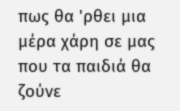πως θα 'ρθει μια μέρα χάρη σε μας που τα παιδιά θα ζούνε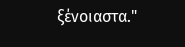ξένοιαστα."